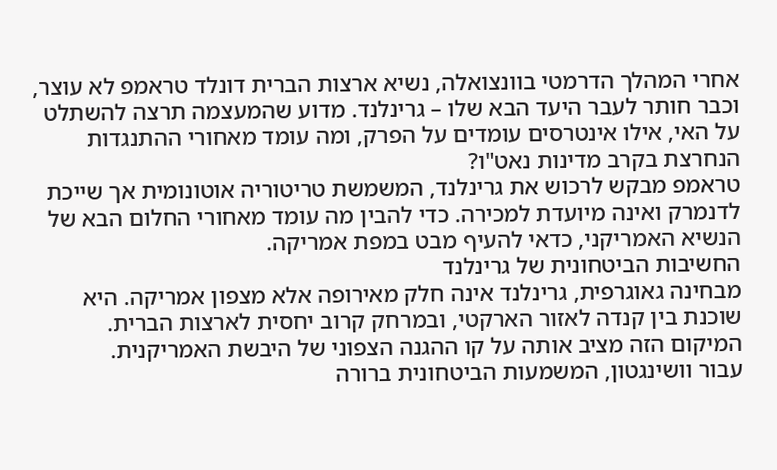אחרי המהלך הדרמטי בוונצואלה, נשיא ארצות הברית דונלד טראמפ לא עוצר, וכבר חותר לעבר היעד הבא שלו – גרינלנד. מדוע שהמעצמה תרצה להשתלט על האי, אילו אינטרסים עומדים על הפרק, ומה עומד מאחורי ההתנגדות הנחרצת בקרב מדינות נאט"ו?
טראמפ מבקש לרכוש את גרינלנד, המשמשת טריטוריה אוטונומית אך שייכת לדנמרק ואינה מיועדת למכירה. כדי להבין מה עומד מאחורי החלום הבא של הנשיא האמריקני, כדאי להעיף מבט במפת אמריקה.
החשיבות הביטחונית של גרינלנד
מבחינה גאוגרפית, גרינלנד אינה חלק מאירופה אלא מצפון אמריקה. היא שוכנת בין קנדה לאזור הארקטי, ובמרחק קרוב יחסית לארצות הברית. המיקום הזה מציב אותה על קו ההגנה הצפוני של היבשת האמריקנית.
עבור וושינגטון, המשמעות הביטחונית ברורה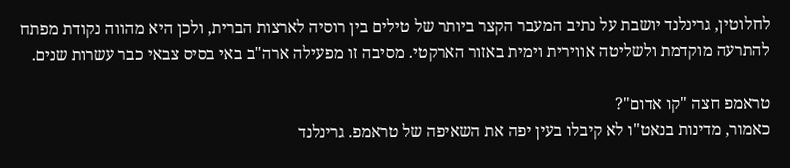לחלוטין, גרינלנד יושבת על נתיב המעבר הקצר ביותר של טילים בין רוסיה לארצות הברית, ולכן היא מהווה נקודת מפתח להתרעה מוקדמת ולשליטה אווירית וימית באזור הארקטי. מסיבה זו מפעילה ארה"ב באי בסיס צבאי כבר עשרות שנים.

טראמפ חצה "קו אדום"?
כאמור, מדינות בנאט"ו לא קיבלו בעין יפה את השאיפה של טראמפ. גרינלנד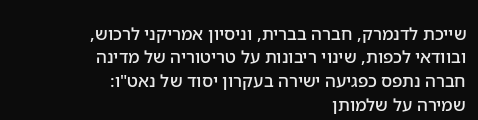שייכת לדנמרק, חברה בברית, וניסיון אמריקני לרכוש, ובוודאי לכפות, שינוי ריבונות על טריטוריה של מדינה חברה נתפס כפגיעה ישירה בעקרון יסוד של נאט"ו: שמירה על שלמותן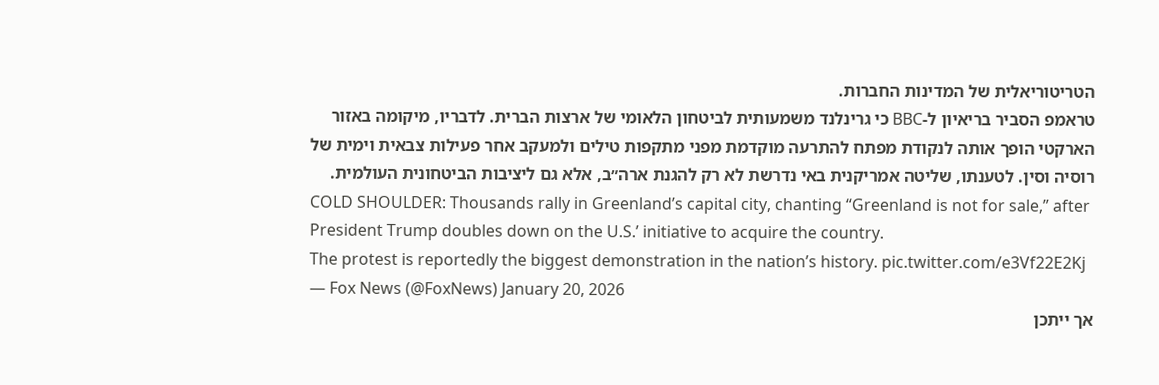הטריטוריאלית של המדינות החברות.
טראמפ הסביר בריאיון ל-BBC כי גרינלנד משמעותית לביטחון הלאומי של ארצות הברית. לדבריו, מיקומה באזור הארקטי הופך אותה לנקודת מפתח להתרעה מוקדמת מפני מתקפות טילים ולמעקב אחר פעילות צבאית וימית של רוסיה וסין. לטענתו, שליטה אמריקנית באי נדרשת לא רק להגנת ארה״ב, אלא גם ליציבות הביטחונית העולמית.
COLD SHOULDER: Thousands rally in Greenland’s capital city, chanting “Greenland is not for sale,” after President Trump doubles down on the U.S.’ initiative to acquire the country.
The protest is reportedly the biggest demonstration in the nation’s history. pic.twitter.com/e3Vf22E2Kj
— Fox News (@FoxNews) January 20, 2026
אך ייתכן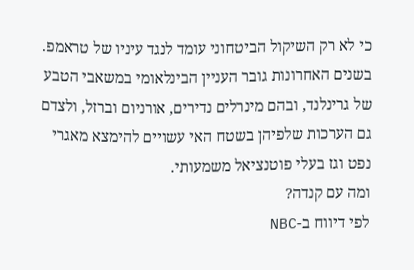כי לא רק השיקול הביטחוני עומד לנגד עיניו של טראמפ. בשנים האחרונות גובר העניין הבינלאומי במשאבי הטבע של גרינלנד, ובהם מינרלים נדירים, אורניום וברזל, ולצדם גם הערכות שלפיהן בשטח האי עשויים להימצא מאגרי נפט וגז בעלי פוטנציאל משמעותי.
ומה עם קנדה?
לפי דיווח ב-NBC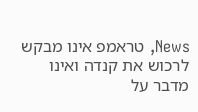News, טראמפ אינו מבקש לרכוש את קנדה ואינו מדבר על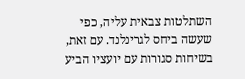השתלטות צבאית עליה, כפי שעשה ביחס לגרינלנד. עם זאת, בשיחות סגורות עם יועציו הביע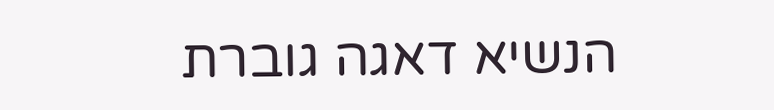הנשיא דאגה גוברת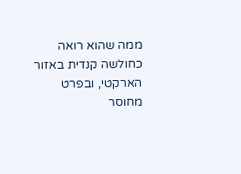ממה שהוא רואה כחולשה קנדית באזור הארקטי, ובפרט מחוסר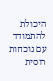היכולת להתמודד עם נוכחות רוסית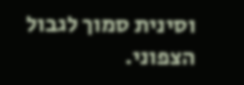וסינית סמוך לגבול הצפוני.